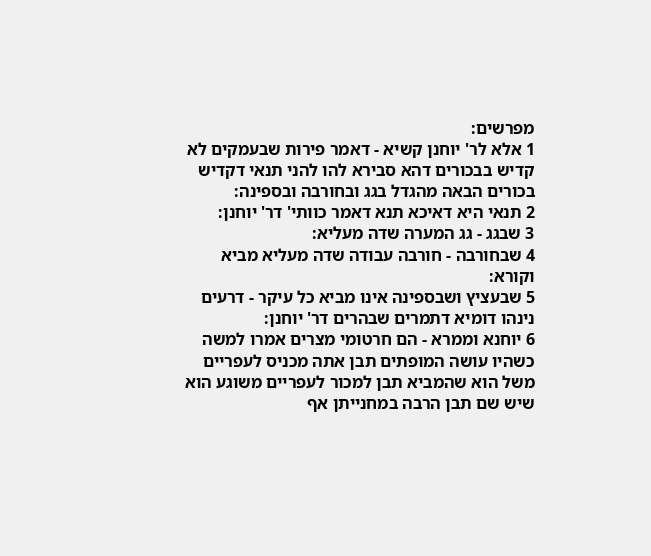מפרשים:
1 אלא לר' יוחנן קשיא - דאמר פירות שבעמקים לא קדיש בבכורים דהא סבירא להו להני תנאי דקדיש בכורים הבאה מהגדל בגג ובחורבה ובספינה:
2 תנאי היא דאיכא תנא דאמר כוותי' דר' יוחנן:
3 שבגג - גג המערה שדה מעליא:
4 שבחורבה - חורבה עבודה שדה מעליא מביא וקורא:
5 שבעציץ ושבספינה אינו מביא כל עיקר - דרעים נינהו דומיא דתמרים שבהרים דר' יוחנן:
6 יוחנא וממרא - הם חרטומי מצרים אמרו למשה כשהיו עושה המופתים תבן אתה מכניס לעפריים משל הוא שהמביא תבן למכור לעפריים משוגע הוא שיש שם תבן הרבה במחנייתן אף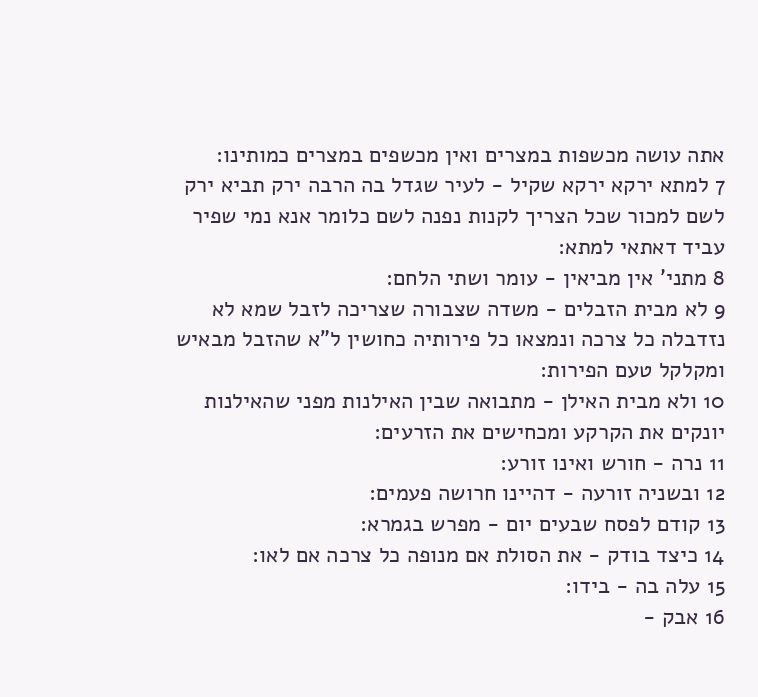אתה עושה מכשפות במצרים ואין מכשפים במצרים כמותינו:
7 למתא ירקא ירקא שקיל - לעיר שגדל בה הרבה ירק תביא ירק לשם למכור שכל הצריך לקנות נפנה לשם כלומר אנא נמי שפיר עביד דאתאי למתא:
8 מתני' אין מביאין - עומר ושתי הלחם:
9 לא מבית הזבלים - משדה שצבורה שצריכה לזבל שמא לא נזדבלה כל צרכה ונמצאו כל פירותיה כחושין ל"א שהזבל מבאיש ומקלקל טעם הפירות:
10 ולא מבית האילן - מתבואה שבין האילנות מפני שהאילנות יונקים את הקרקע ומכחישים את הזרעים:
11 נרה - חורש ואינו זורע:
12 ובשניה זורעה - דהיינו חרושה פעמים:
13 קודם לפסח שבעים יום - מפרש בגמרא:
14 כיצד בודק - את הסולת אם מנופה כל צרכה אם לאו:
15 עלה בה - בידו:
16 אבק -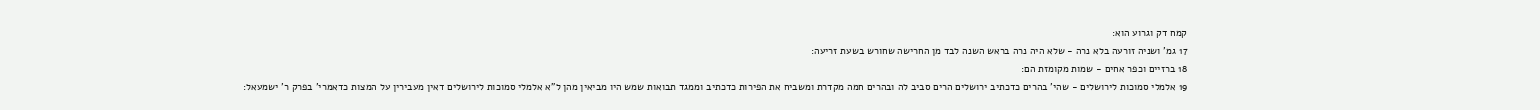קמח דק וגרוע הוא:
17 גמ' ושניה זורעה בלא נרה - שלא היה נרה בראש השנה לבד מן החרישה שחורש בשעת זריעה:
18 ברזיים וכפר אחים - שמות מקומזת הם:
19 אלמלי סמוכות לירושלים - שהי' בהרים כדכתיב ירושלים הרים סביב לה ובהרים חמה מקדרת ומשביח את הפירות כדכתיב וממגד תבואות שמש היו מביאין מהן ל"א אלמלי סמוכות לירושלים דאין מעבירין על המצות כדאמרי' בפרק ר' ישמעאל: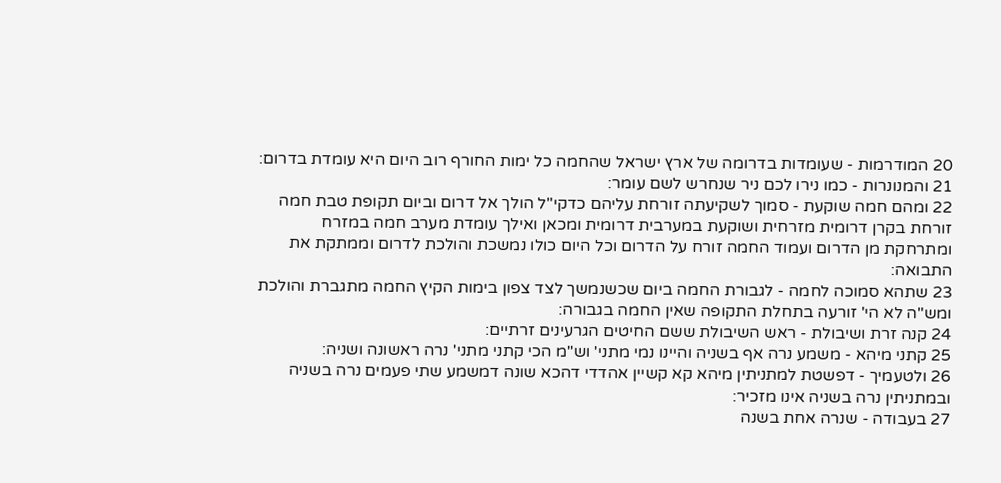20 המודרמות - שעומדות בדרומה של ארץ ישראל שהחמה כל ימות החורף רוב היום היא עומדת בדרום:
21 והמנונרות - כמו נירו לכם ניר שנחרש לשם עומר:
22 ומהם חמה שוקעת - סמוך לשקיעתה זורחת עליהם כדקי"ל הולך אל דרום וביום תקופת טבת חמה זורחת בקרן דרומית מזרחית ושוקעת במערבית דרומית ומכאן ואילך עומדת מערב חמה במזרח ומתרחקת מן הדרום ועמוד החמה זורח על הדרום וכל היום כולו נמשכת והולכת לדרום וממתקת את התבואה:
23 שתהא סמוכה לחמה - לגבורת החמה ביום שכשנמשך לצד צפון בימות הקיץ החמה מתגברת והולכת ומש"ה לא הי' זורעה בתחלת התקופה שאין החמה בגבורה:
24 קנה זרת ושיבולת - ראש השיבולת ששם החיטים הגרעינים זרתיים:
25 קתני מיהא - משמע נרה אף בשניה והיינו נמי מתני' וש"מ הכי קתני מתני' נרה ראשונה ושניה:
26 ולטעמיך - דפשטת למתניתין מיהא קא קשיין אהדדי דהכא שונה דמשמע שתי פעמים נרה בשניה ובמתניתין נרה בשניה אינו מזכיר:
27 בעבודה - שנרה אחת בשנה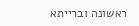ראשונה וברייתא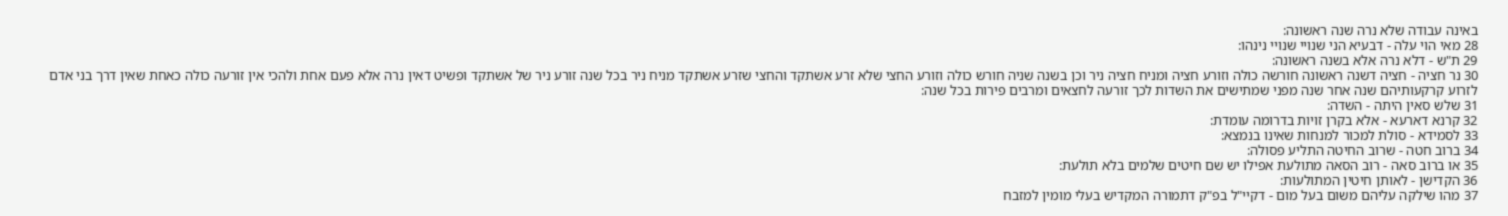באינה עבודה שלא נרה שנה ראשונה:
28 מאי הוי עלה - דבעיא הני שנויי שנויי נינהו:
29 ת"ש - דלא נרה אלא בשנה ראשונה:
30 נר חציה - חציה דשנה ראשונה חורשה כולה וזורע חציה ומניח חציה ניר וכן בשנה שניה חורש כולה וזורע החצי שלא זרע אשתקד והחצי שזרע אשתקד מניח ניר בכל שנה זורע ניר של אשתקד ופשיט דאין נרה אלא פעם אחת ולהכי אין זורעה כולה כאחת שאין דרך בני אדם לזרוע קרקעותיהם שנה אחר שנה מפני שמתישים את השדות לכך זורעה לחצאים ומרבים פירות בכל שנה:
31 שלש סאין היתה - השדה:
32 קרנא דארעא - אלא בקרן זויות בדרומה עומדת:
33 לסמידא - סולת למכור למנחות שאינו בנמצא:
34 ברוב חטה - שרוב החיטה התליע פסולה:
35 או ברוב סאה - רוב הסאה מתולעת אפילו יש שם חיטים שלמים בלא תולעת:
36 הקדישן - לאותן חיטין המתולעות:
37 מהו שילקה עליהם משום בעל מום - דקיי"ל בפ"ק דתמורה המקדיש בעלי מומין למזבח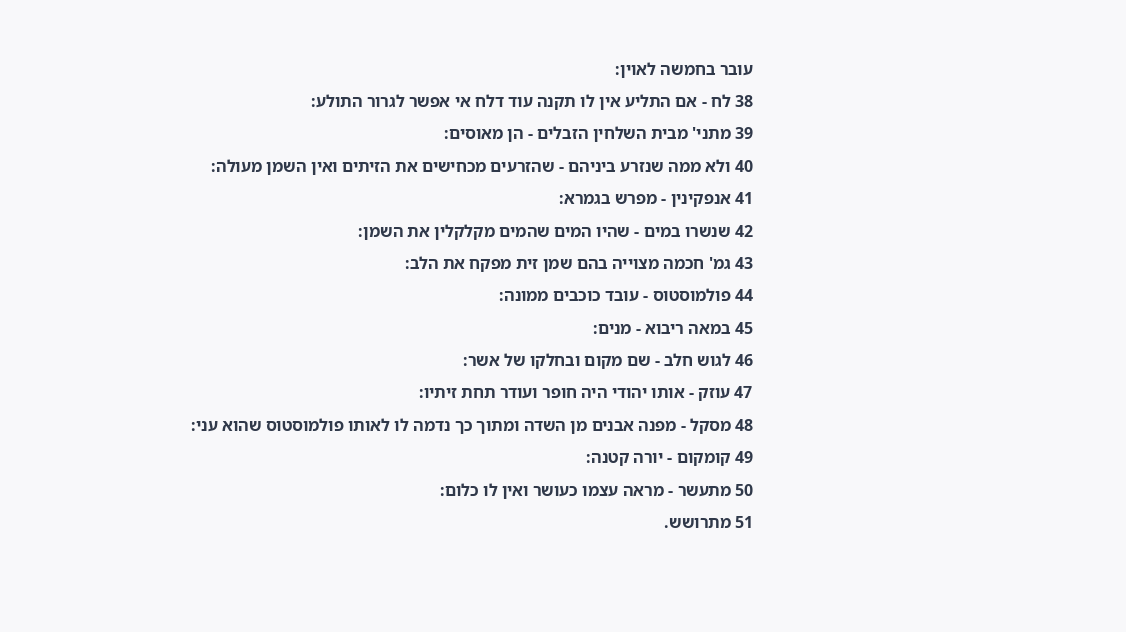עובר בחמשה לאוין:
38 לח - אם התליע אין לו תקנה עוד דלח אי אפשר לגרור התולע:
39 מתני' מבית השלחין הזבלים - הן מאוסים:
40 ולא ממה שנזרע ביניהם - שהזרעים מכחישים את הזיתים ואין השמן מעולה:
41 אנפקינין - מפרש בגמרא:
42 שנשרו במים - שהיו המים שהמים מקלקלין את השמן:
43 גמ' חכמה מצוייה בהם שמן זית מפקח את הלב:
44 פולמוסטוס - עובד כוכבים ממונה:
45 במאה ריבוא - מנים:
46 לגוש חלב - שם מקום ובחלקו של אשר:
47 עוזק - אותו יהודי היה חופר ועודר תחת זיתיו:
48 מסקל - מפנה אבנים מן השדה ומתוך כך נדמה לו לאותו פולמוסטוס שהוא עני:
49 קומקום - יורה קטנה:
50 מתעשר - מראה עצמו כעושר ואין לו כלום:
51 מתרושש.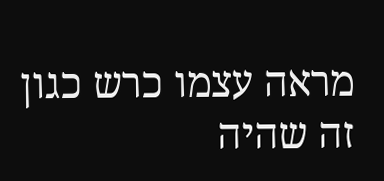מראה עצמו כרש כגון זה שהיה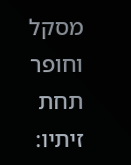מסקל וחופר תחת זיתיו: